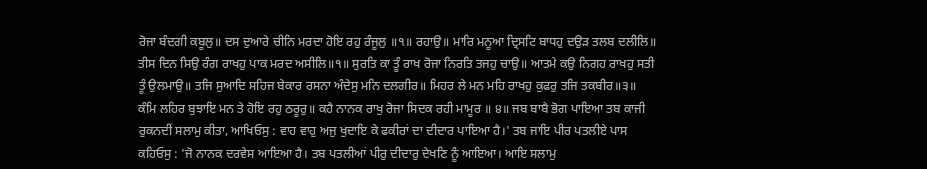ਰੋਜਾ ਬੰਦਗੀ ਕਬੂਲੁ॥ ਦਸ ਦੁਆਰੇ ਚੀਨਿ ਮਰਦਾ ਹੋਇ ਰਹੁ ਰੰਜੂਲੁ ॥੧॥ ਰਹਾਉ॥ ਮਾਰਿ ਮਨੂਆ ਦ੍ਰਿਸਟਿ ਬਾਧਹੁ ਦਉੜ ਤਲਬ ਦਲੀਲਿ॥ ਤੀਸ ਦਿਨ ਸਿਉ ਰੰਗ ਰਾਖਹੁ ਪਾਕ ਮਰਦ ਅਸੀਲਿ॥੧॥ ਸੁਰਤਿ ਕਾ ਤੂੰ ਰਾਖ ਰੋਜਾ ਨਿਰਤਿ ਤਜਹੁ ਚਾਉ॥ ਆਤਮੇ ਕਉ ਨਿਗਹ ਰਾਖਹੁ ਸਤੀ ਤੂੰ ਉਲਮਾਉ॥ ਤਜਿ ਸੁਆਦਿ ਸਹਿਜ ਬੇਕਾਰ ਰਸਨਾ ਅੰਦੇਸੁ ਮਨਿ ਦਲਗੀਰ॥ ਮਿਹਰ ਲੇ ਮਨ ਮਹਿ ਰਾਖਹੁ ਕੁਫਰੁ ਤਜਿ ਤਕਬੀਰ॥੩॥ ਕੰਮਿ ਲਹਿਰ ਬੁਝਾਇ ਮਨ ਤੇ ਹੋਇ ਰਹੁ ਠਰੂਰੁ॥ ਕਹੈ ਨਾਨਕ ਰਾਖੁ ਰੋਜਾ ਸਿਦਕ ਰਹੀ ਮਾਮੂਰ ॥ ੪॥ ਜਬ ਬਾਬੈ ਭੋਗ ਪਾਇਆ ਤਬ ਕਾਜੀ ਰੁਕਨਦੀਂ ਸਲਾਮੁ ਕੀਤਾ, ਆਖਿਓਸੁ : ਵਾਹ ਵਾਹੁ ਅਜੁ ਖੁਦਾਇ ਕੇ ਫਕੀਰਾਂ ਦਾ ਦੀਦਾਰ ਪਾਇਆ ਹੈ।' ਤਬ ਜਾਇ ਪੀਰ ਪਤਲੀਏ ਪਾਸ ਕਹਿਓਸੁ : 'ਜੋ ਨਾਨਕ ਦਰਵੇਸ ਆਇਆ ਹੈ। ਤਬ ਪਤਲੀਆਂ ਪੀਰੁ ਦੀਦਾਰੁ ਦੇਖਣਿ ਨੂੰ ਆਇਆ। ਆਇ ਸਲਾਮੁ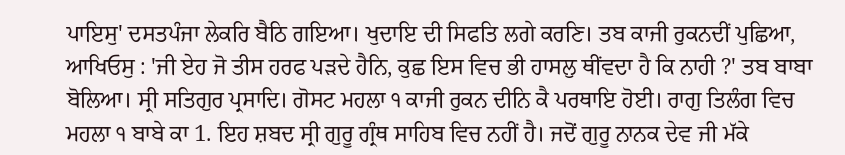ਪਾਇਸੁ' ਦਸਤਪੰਜਾ ਲੇਕਰਿ ਬੈਠਿ ਗਇਆ। ਖੁਦਾਇ ਦੀ ਸਿਫਤਿ ਲਗੇ ਕਰਣਿ। ਤਬ ਕਾਜੀ ਰੁਕਨਦੀਂ ਪੁਛਿਆ, ਆਖਿਓਸੁ : 'ਜੀ ਏਹ ਜੋ ਤੀਸ ਹਰਫ ਪੜਦੇ ਹੈਨਿ, ਕੁਛ ਇਸ ਵਿਚ ਭੀ ਹਾਸਲੁ ਥੀਂਵਦਾ ਹੈ ਕਿ ਨਾਹੀ ?' ਤਬ ਬਾਬਾ ਬੋਲਿਆ। ਸ੍ਰੀ ਸਤਿਗੁਰ ਪ੍ਰਸਾਦਿ। ਗੋਸਟ ਮਹਲਾ ੧ ਕਾਜੀ ਰੁਕਨ ਦੀਨਿ ਕੈ ਪਰਥਾਇ ਹੋਈ। ਰਾਗੁ ਤਿਲੰਗ ਵਿਚ ਮਹਲਾ ੧ ਬਾਬੇ ਕਾ 1. ਇਹ ਸ਼ਬਦ ਸ੍ਰੀ ਗੁਰੂ ਗ੍ਰੰਥ ਸਾਹਿਬ ਵਿਚ ਨਹੀਂ ਹੈ। ਜਦੋਂ ਗੁਰੂ ਨਾਨਕ ਦੇਵ ਜੀ ਮੱਕੇ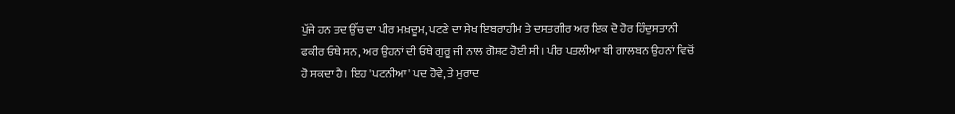ਪੁੱਜੇ ਹਨ ਤਦ ਉੱਚ ਦਾ ਪੀਰ ਮਖ਼ਦੂਮ, ਪਟਣੇ ਦਾ ਸੇਖ ਇਬਰਾਹੀਮ ਤੇ ਦਸਤਗੀਰ ਅਰ ਇਕ ਦੋ ਹੋਰ ਹਿੰਦੁਸਤਾਨੀ ਫਕੀਰ ਓਥੇ ਸਨ, ਅਰ ਉਹਨਾਂ ਦੀ ਓਥੇ ਗੁਰੂ ਜੀ ਨਾਲ ਗੋਸ਼ਟ ਹੋਈ ਸੀ। ਪੀਰ ਪਤਲੀਆ ਬੀ ਗਾਲਬਨ ਉਹਨਾਂ ਵਿਚੋਂ ਹੋ ਸਕਦਾ ਹੈ। ਇਹ 'ਪਟਨੀਆ' ਪਦ ਹੋਵੇ, ਤੇ ਮੁਰਾਦ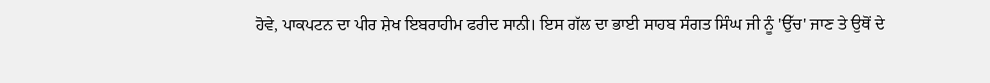ਹੋਵੇ, ਪਾਕਪਟਨ ਦਾ ਪੀਰ ਸ਼ੇਖ ਇਬਰਾਹੀਮ ਫਰੀਦ ਸਾਨੀ। ਇਸ ਗੱਲ ਦਾ ਭਾਈ ਸਾਹਬ ਸੰਗਤ ਸਿੰਘ ਜੀ ਨੂੰ 'ਉੱਚ' ਜਾਣ ਤੇ ਉਥੋਂ ਦੇ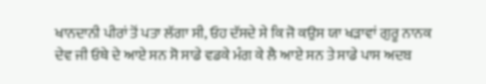ਖਾਨਦਾਨੀ ਪੀਰਾਂ ਤੋਂ ਪਤਾ ਲੱਗਾ ਸੀ, ਓਹ ਦੱਸਦੇ ਸੇ ਕਿ ਜੋ ਕਉਸ ਯਾ ਖੜਾਵਾਂ ਗੁਰੂ ਨਾਨਕ ਦੇਵ ਜੀ ਓਥੇ ਦੇ ਆਏ ਸਨ ਸੋ ਸਾਡੇ ਵਡਕੇ ਮੰਗ ਕੇ ਲੈ ਆਏ ਸਨ ਤੇ ਸਾਡੇ ਪਾਸ ਅਦਬ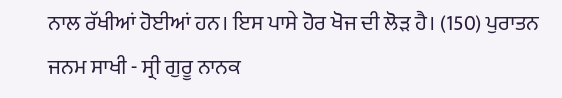ਨਾਲ ਰੱਖੀਆਂ ਹੋਈਆਂ ਹਨ। ਇਸ ਪਾਸੇ ਹੋਰ ਖੋਜ ਦੀ ਲੋੜ ਹੈ। (150) ਪੁਰਾਤਨ ਜਨਮ ਸਾਖੀ - ਸ੍ਰੀ ਗੁਰੂ ਨਾਨਕ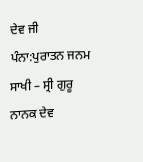ਦੇਵ ਜੀ
ਪੰਨਾ:ਪੁਰਾਤਨ ਜਨਮ ਸਾਖੀ – ਸ੍ਰੀ ਗੁਰੂ ਨਾਨਕ ਦੇਵ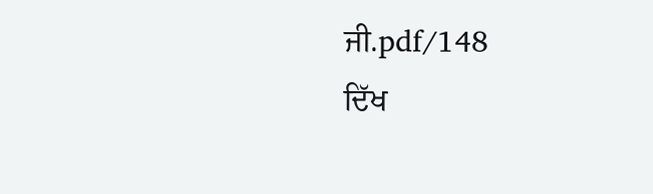ਜੀ.pdf/148
ਦਿੱਖ